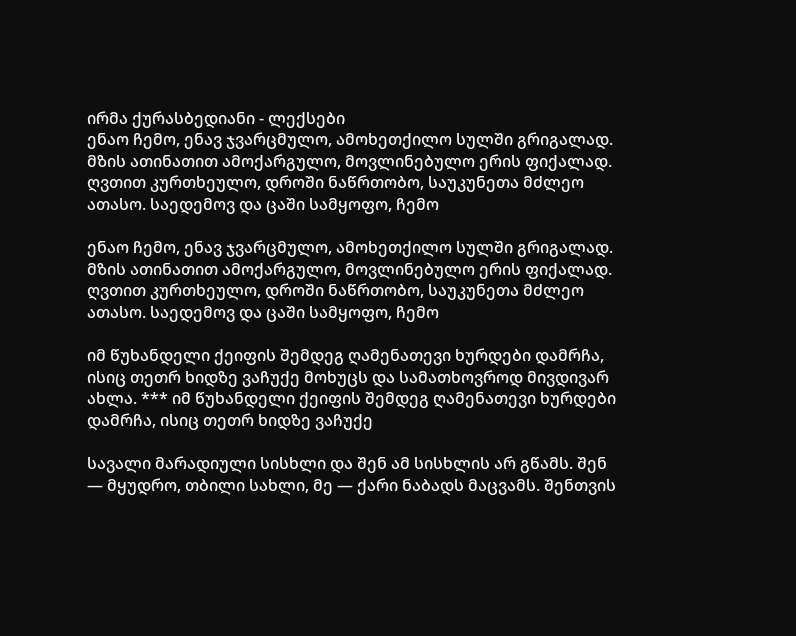ირმა ქურასბედიანი - ლექსები
ენაო ჩემო, ენავ ჯვარცმულო, ამოხეთქილო სულში გრიგალად. მზის ათინათით ამოქარგულო, მოვლინებულო ერის ფიქალად. ღვთით კურთხეულო, დროში ნაწრთობო, საუკუნეთა მძლეო ათასო. საედემოვ და ცაში სამყოფო, ჩემო

ენაო ჩემო, ენავ ჯვარცმულო, ამოხეთქილო სულში გრიგალად. მზის ათინათით ამოქარგულო, მოვლინებულო ერის ფიქალად. ღვთით კურთხეულო, დროში ნაწრთობო, საუკუნეთა მძლეო ათასო. საედემოვ და ცაში სამყოფო, ჩემო

იმ წუხანდელი ქეიფის შემდეგ ღამენათევი ხურდები დამრჩა, ისიც თეთრ ხიდზე ვაჩუქე მოხუცს და სამათხოვროდ მივდივარ ახლა. *** იმ წუხანდელი ქეიფის შემდეგ ღამენათევი ხურდები დამრჩა, ისიც თეთრ ხიდზე ვაჩუქე

სავალი მარადიული სისხლი და შენ ამ სისხლის არ გწამს. შენ — მყუდრო, თბილი სახლი, მე — ქარი ნაბადს მაცვამს. შენთვის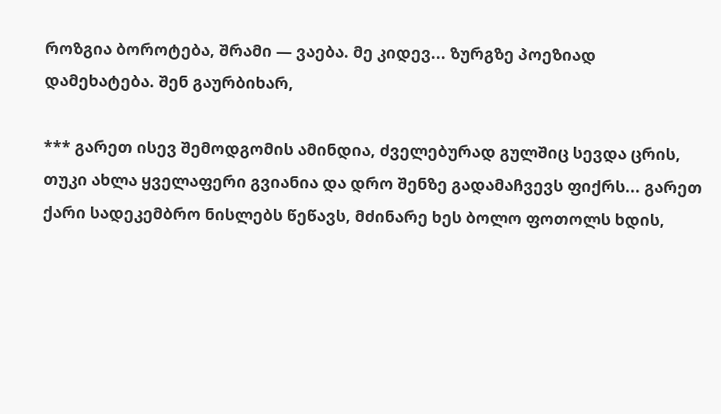როზგია ბოროტება, შრამი — ვაება. მე კიდევ... ზურგზე პოეზიად დამეხატება. შენ გაურბიხარ,

*** გარეთ ისევ შემოდგომის ამინდია, ძველებურად გულშიც სევდა ცრის, თუკი ახლა ყველაფერი გვიანია და დრო შენზე გადამაჩვევს ფიქრს... გარეთ ქარი სადეკემბრო ნისლებს წეწავს, მძინარე ხეს ბოლო ფოთოლს ხდის,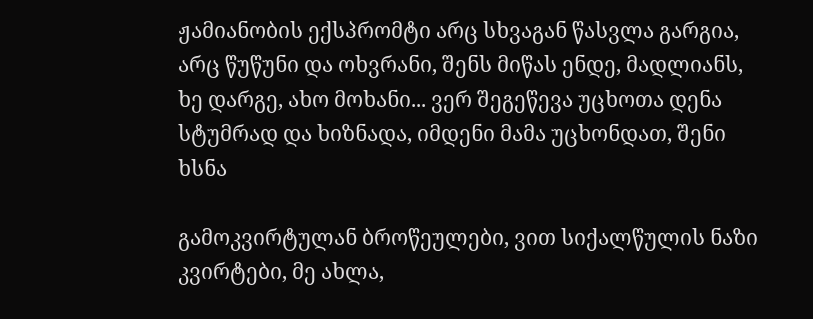ჟამიანობის ექსპრომტი არც სხვაგან წასვლა გარგია, არც წუწუნი და ოხვრანი, შენს მიწას ენდე, მადლიანს, ხე დარგე, ახო მოხანი... ვერ შეგეწევა უცხოთა დენა სტუმრად და ხიზნადა, იმდენი მამა უცხონდათ, შენი ხსნა

გამოკვირტულან ბროწეულები, ვით სიქალწულის ნაზი კვირტები, მე ახლა,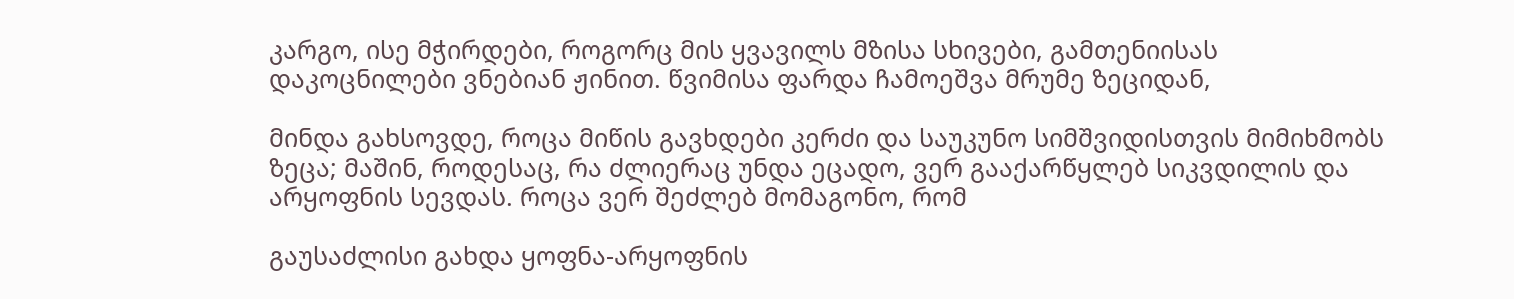კარგო, ისე მჭირდები, როგორც მის ყვავილს მზისა სხივები, გამთენიისას დაკოცნილები ვნებიან ჟინით. წვიმისა ფარდა ჩამოეშვა მრუმე ზეციდან,

მინდა გახსოვდე, როცა მიწის გავხდები კერძი და საუკუნო სიმშვიდისთვის მიმიხმობს ზეცა; მაშინ, როდესაც, რა ძლიერაც უნდა ეცადო, ვერ გააქარწყლებ სიკვდილის და არყოფნის სევდას. როცა ვერ შეძლებ მომაგონო, რომ

გაუსაძლისი გახდა ყოფნა-არყოფნის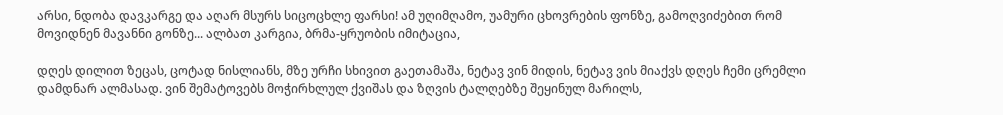არსი, ნდობა დავკარგე და აღარ მსურს სიცოცხლე ფარსი! ამ უღიმღამო, უამური ცხოვრების ფონზე, გამოღვიძებით რომ მოვიდნენ მავანნი გონზე... ალბათ კარგია, ბრმა-ყრუობის იმიტაცია,

დღეს დილით ზეცას, ცოტად ნისლიანს, მზე ურჩი სხივით გაეთამაშა, ნეტავ ვინ მიდის, ნეტავ ვის მიაქვს დღეს ჩემი ცრემლი დამდნარ ალმასად. ვინ შემატოვებს მოჭირხლულ ქვიშას და ზღვის ტალღებზე შეყინულ მარილს,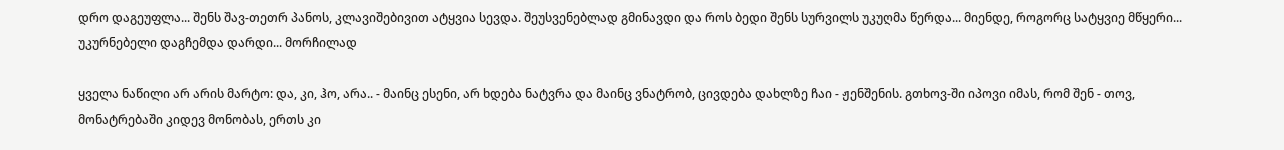დრო დაგეუფლა... შენს შავ-თეთრ პანოს, კლავიშებივით ატყვია სევდა. შეუსვენებლად გმინავდი და როს ბედი შენს სურვილს უკუღმა წერდა... მიენდე, როგორც სატყვიე მწყერი... უკურნებელი დაგჩემდა დარდი... მორჩილად

ყველა ნაწილი არ არის მარტო: და, კი, ჰო, არა.. - მაინც ესენი, არ ხდება ნატვრა და მაინც ვნატრობ, ცივდება დახლზე ჩაი - ჟენშენის. გთხოვ-ში იპოვი იმას, რომ შენ - თოვ, მონატრებაში კიდევ მონობას, ერთს კი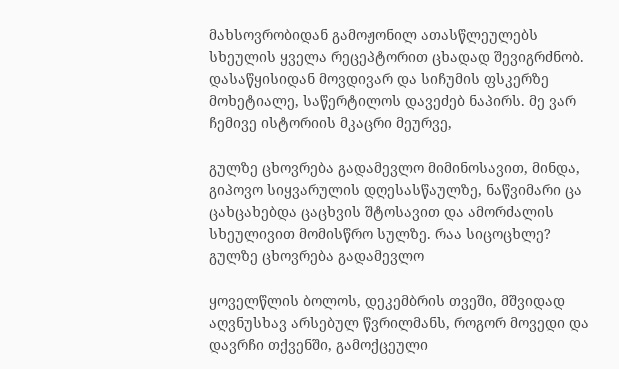მახსოვრობიდან გამოჟონილ ათასწლეულებს სხეულის ყველა რეცეპტორით ცხადად შევიგრძნობ. დასაწყისიდან მოვდივარ და სიჩუმის ფსკერზე მოხეტიალე, საწერტილოს დავეძებ ნაპირს. მე ვარ ჩემივე ისტორიის მკაცრი მეურვე,

გულზე ცხოვრება გადამევლო მიმინოსავით, მინდა, გიპოვო სიყვარულის დღესასწაულზე, ნაწვიმარი ცა ცახცახებდა ცაცხვის შტოსავით და ამორძალის სხეულივით მომისწრო სულზე. რაა სიცოცხლე? გულზე ცხოვრება გადამევლო

ყოველწლის ბოლოს, დეკემბრის თვეში, მშვიდად აღვნუსხავ არსებულ წვრილმანს, როგორ მოვედი და დავრჩი თქვენში, გამოქცეული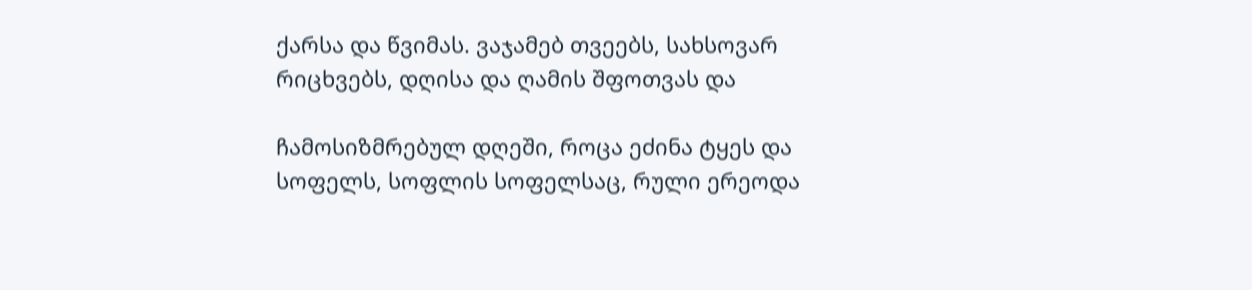ქარსა და წვიმას. ვაჯამებ თვეებს, სახსოვარ რიცხვებს, დღისა და ღამის შფოთვას და

ჩამოსიზმრებულ დღეში, როცა ეძინა ტყეს და სოფელს, სოფლის სოფელსაც, რული ერეოდა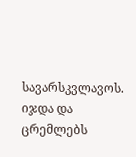სავარსკვლავოს. იჯდა და ცრემლებს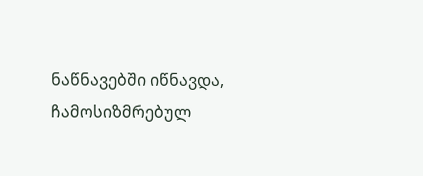ნაწნავებში იწნავდა, ჩამოსიზმრებულ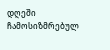დღეში ჩამოსიზმრებულ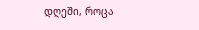დღეში, როცა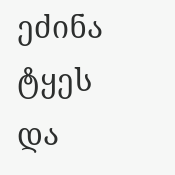ეძინა ტყეს და